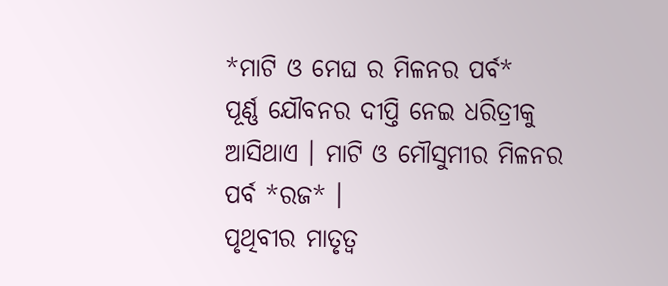*ମାଟି ଓ ମେଘ ର ମିଳନର ପର୍ବ*
ପୂର୍ଣ୍ଣ ଯୌବନର ଦୀପ୍ତି ନେଇ ଧରିତ୍ରୀକୁ ଆସିଥାଏ । ମାଟି ଓ ମୌସୁମୀର ମିଳନର ପର୍ବ *ରଜ* ।
ପୃଥିବୀର ମାତୃତ୍ଵ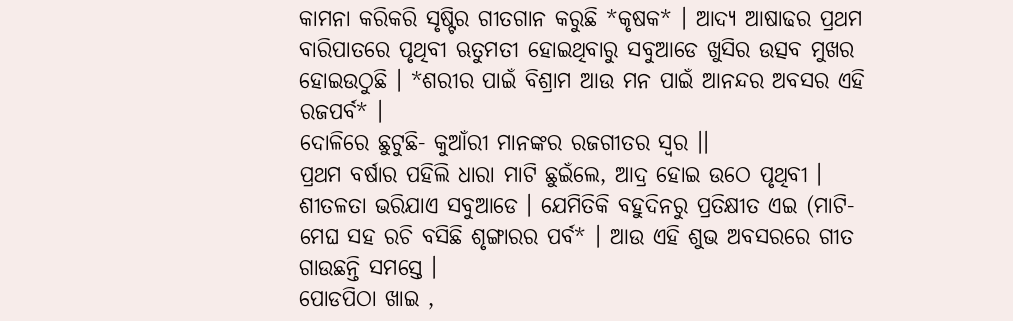କାମନା କରିକରି ସୃଷ୍ଟିର ଗୀତଗାନ କରୁଛି *କୃଷକ* । ଆଦ୍ୟ ଆଷାଢର ପ୍ରଥମ ବାରିପାତରେ ପୃଥିବୀ ଋତୁମତୀ ହୋଇଥିବାରୁ ସବୁଆଡେ ଖୁସିର ଉତ୍ସବ ମୁଖର ହୋଇଉଠୁଛି । *ଶରୀର ପାଇଁ ବିଶ୍ରାମ ଆଉ ମନ ପାଇଁ ଆନନ୍ଦର ଅବସର ଏହି ରଜପର୍ବ* ।
ଦୋଳିରେ ଛୁଟୁଛି- କୁଆଁରୀ ମାନଙ୍କର ରଜଗୀତର ସ୍ଵର ।।
ପ୍ରଥମ ବର୍ଷାର ପହିଲି ଧାରା ମାଟି ଛୁଇଁଲେ, ଆଦ୍ର ହୋଇ ଉଠେ ପୃଥିବୀ । ଶୀତଳତା ଭରିଯାଏ ସବୁଆଡେ । ଯେମିତିକି ବହୁଦିନରୁ ପ୍ରତିକ୍ଷୀତ ଏଇ (ମାଟି- ମେଘ ସହ ରଚି ବସିଛି ଶୃଙ୍ଗାରର ପର୍ବ* । ଆଉ ଏହି ଶୁଭ ଅବସରରେ ଗୀତ ଗାଉଛନ୍ତି ସମସ୍ତେ ।
ପୋଡପିଠା ଖାଇ ,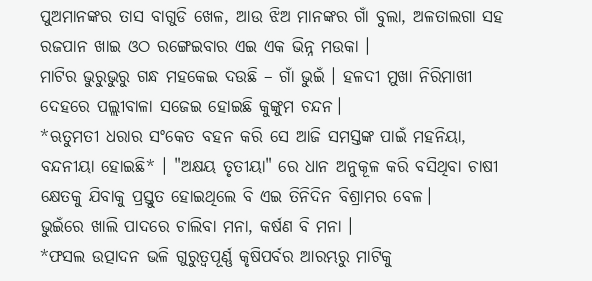ପୁଅମାନଙ୍କର ତାସ ବାଗୁଡି ଖେଳ, ଆଉ ଝିଅ ମାନଙ୍କର ଗାଁ ବୁଲା, ଅଳତାଲଗା ସହ ରଜପାନ ଖାଇ ଓଠ ରଙ୍ଗେଇବାର ଏଇ ଏକ ଭିନ୍ନ ମଉକା ।
ମାଟିର ଭୁରୁଭୁରୁ ଗନ୍ଧ ମହକେଇ ଦଉଛି – ଗାଁ ଭୁଇଁ । ହଳଦୀ ମୁଖା ନିରିମାଖୀ ଦେହରେ ପଲ୍ଲୀବାଳା ସଜେଇ ହୋଇଛି କୁଙ୍କୁମ ଚନ୍ଦନ।
*ଋତୁମତୀ ଧରାର ସଂକେତ ବହନ କରି ସେ ଆଜି ସମସ୍ତଙ୍କ ପାଇଁ ମହନିୟା, ବନ୍ଦନୀୟା ହୋଇଛି* । "ଅକ୍ଷୟ ତୃତୀୟା" ରେ ଧାନ ଅନୁକୂଳ କରି ବସିଥିବା ଚାଷୀ କ୍ଷେତକୁ ଯିବାକୁ ପ୍ରସ୍ତୁତ ହୋଇଥିଲେ ବି ଏଇ ତିନିଦିନ ବିଶ୍ରାମର ବେଳ।
ଭୁଇଁରେ ଖାଲି ପାଦରେ ଚାଲିବା ମନା, କର୍ଷଣ ବି ମନା ।
*ଫସଲ ଉତ୍ପାଦନ ଭଳି ଗୁରୁତ୍ଵପୂର୍ଣ୍ଣ କୃଷିପର୍ବର ଆରମ୍ଭରୁ ମାଟିକୁ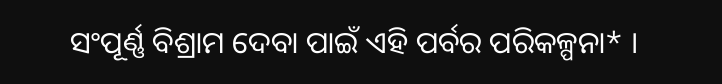ସଂପୂର୍ଣ୍ଣ ବିଶ୍ରାମ ଦେବା ପାଇଁ ଏହି ପର୍ବର ପରିକଳ୍ପନା* ।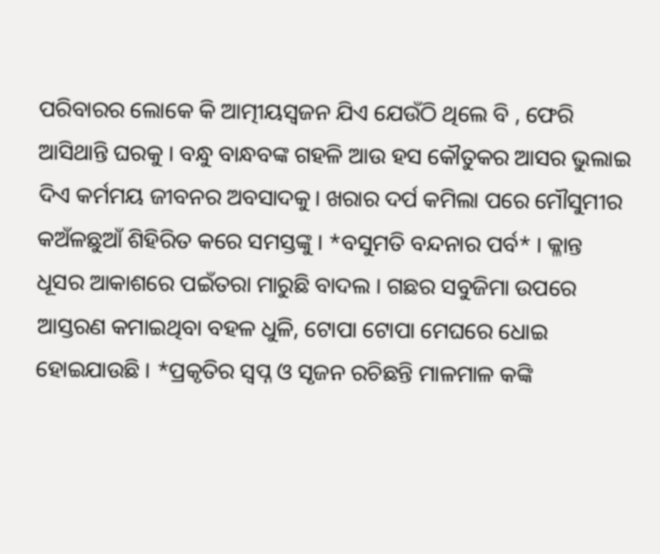ପରିବାରର ଲୋକେ କି ଆତ୍ମୀୟସ୍ଵଜନ ଯିଏ ଯେଉଁଠି ଥିଲେ ବି , ଫେରି ଆସିଥାନ୍ତି ଘରକୁ । ବନ୍ଧୁ ବାନ୍ଧବଙ୍କ ଗହଳି ଆଉ ହସ କୌତୁକର ଆସର ଭୁଲାଇ ଦିଏ କର୍ମମୟ ଜୀବନର ଅବସାଦକୁ। ଖରାର ଦର୍ପ କମିଲା ପରେ ମୌସୁମୀର କଅଁଳଛୁଆଁ ଶିହିରିତ କରେ ସମସ୍ତଙ୍କୁ । *ବସୁମତି ବନ୍ଦନାର ପର୍ବ* । କ୍ଳାନ୍ତ ଧୂସର ଆକାଶରେ ପଇଁତରା ମାରୁଛି ବାଦଲ । ଗଛର ସବୁଜିମା ଉପରେ ଆସ୍ତରଣ କମାଇଥିବା ବହଳ ଧୁଳି, ଟୋପା ଟୋପା ମେଘରେ ଧୋଇ ହୋଇଯାଉଛି । *ପ୍ରକୃତିର ସ୍ଵପ୍ନ ଓ ସୃଜନ ରଚିଛନ୍ତି ମାଳମାଳ କଙ୍କି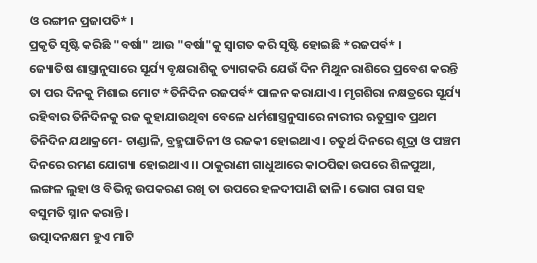ଓ ରଙ୍ଗୀନ ପ୍ରଜାପତି* ।
ପ୍ରକୃତି ସୃଷ୍ଟି କରିଛି "ବର୍ଷା" ଆଉ "ବର୍ଷା"କୁ ସ୍ଵାଗତ କରି ସୃଷ୍ଟି ହୋଇଛି *ରଜପର୍ବ* ।
ଜ୍ୟୋତିଷ ଶାସ୍ତ୍ରାନୁସାରେ ସୂର୍ଯ୍ୟ ବୃକ୍ଷରାଶିକୁ ତ୍ୟାଗକରି ଯେଉଁ ଦିନ ମିଥୁନ ରାଶିରେ ପ୍ରବେଶ କରନ୍ତି ତା ପର ଦିନକୁ ମିଶାଇ ମୋଟ *ତିନିଦିନ ରଜପର୍ବ* ପାଳନ କରାଯାଏ । ମୃଗଶିରା ନକ୍ଷତ୍ରରେ ସୂର୍ଯ୍ୟ ରହିବାର ତିନିଦିନକୁ ରଜ କୁହାଯାଉଥିବା ବେଳେ ଧର୍ମଶାସ୍ତ୍ରନୁସାରେ ନାରୀର ଋତୁସ୍ରାବ ପ୍ରଥମ ତିନିଦିନ ଯଥାକ୍ରମେ- ଚାଣ୍ଡାଳି, ବ୍ରହ୍ମଘାତିନୀ ଓ ରଜକୀ ହୋଇଥାଏ । ଚତୁର୍ଥ ଦିନରେ ଶୂଦ୍ରା ଓ ପଞ୍ଚମ ଦିନରେ ରମଣ ଯୋଗ୍ୟା ହୋଇଥାଏ ।। ଠାକୁରାଣୀ ଗାଧୁଆରେ କାଠପିଢା ଉପରେ ଶିଳପୁଆ, ଲଙ୍ଗଳ ଲୁହା ଓ ବିଭିନ୍ନ ଉପକରଣ ରଖି ତା ଉପରେ ହଳଦୀପାଣି ଢାଳି। ଭୋଗ ରାଗ ସହ ବସୁମତି ସ୍ନାନ କରାନ୍ତି ।
ଉତ୍ପାଦନକ୍ଷମ ହୁଏ ମାଟି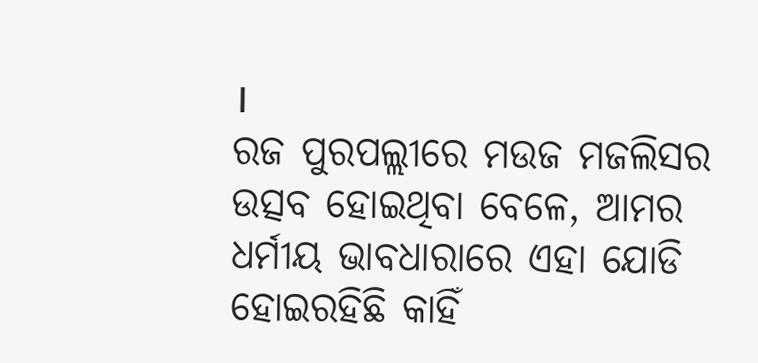।
ରଜ ପୁରପଲ୍ଲୀରେ ମଉଜ ମଜଲିସର ଉତ୍ସବ ହୋଇଥିବା ବେଳେ, ଆମର ଧର୍ମୀୟ ଭାବଧାରାରେ ଏହା ଯୋଡି ହୋଇରହିଛି କାହିଁ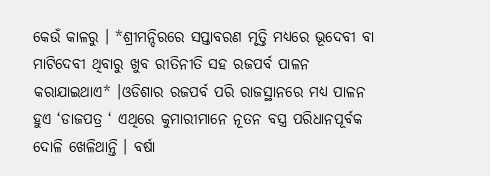କେଉଁ କାଳରୁ । *ଶ୍ରୀମନ୍ଦିରରେ ସପ୍ତାବରଣ ମୃତ୍ତି ମଧ୍ୟରେ ଭୂଦେବୀ ବା ମାଟିଦେବୀ ଥିବାରୁ ଖୁବ ରୀତିନୀତି ସହ ରଜପର୍ବ ପାଳନ କରାଯାଇଥାଏ* ।ଓଡିଶାର ରଜପର୍ବ ପରି ରାଜସ୍ଥାନରେ ମଧ୍ୟ ପାଳନ ହୁଏ ‘ଡାଜପତ୍ର ‘ ଏଥିରେ କୁମାରୀମାନେ ନୂତନ ବସ୍ତ୍ର ପରିଧାନପୂର୍ବକ ଦୋଳି ଖେଳିଥାନ୍ତି । ବର୍ଷା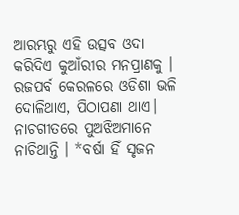ଆରମ୍ଭରୁ ଏହି ଉତ୍ସବ ଓଦା କରିଦିଏ କୁଆଁରୀର ମନପ୍ରାଣକୁ । ରଜପର୍ବ କେରଳରେ ଓଡିଶା ଭଳି ଦୋଳିଥାଏ, ପିଠାପଣା ଥାଏ। ନାଚଗୀତରେ ପୁଅଝିଅମାନେ ନାଚିଥାନ୍ତି । *ବର୍ଷା ହିଁ ସୃଜନ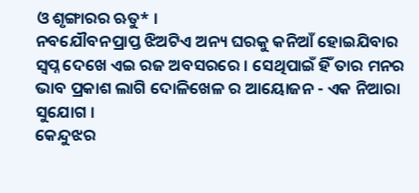ଓ ଶୃଙ୍ଗାରର ଋତୁ* ।
ନବଯୌବନପ୍ରାପ୍ତ ଝିଅଟିଏ ଅନ୍ୟ ଘରକୁ କନିଆଁ ହୋଇଯିବାର ସ୍ଵପ୍ନ ଦେଖେ ଏଇ ରଜ ଅବସରରେ । ସେଥିପାଇଁ ହିଁ ତାର ମନର ଭାବ ପ୍ରକାଶ ଲାଗି ଦୋଳିଖେଳ ର ଆୟୋଜନ - ଏକ ନିଆରା ସୁଯୋଗ ।
କେନ୍ଦୁଝର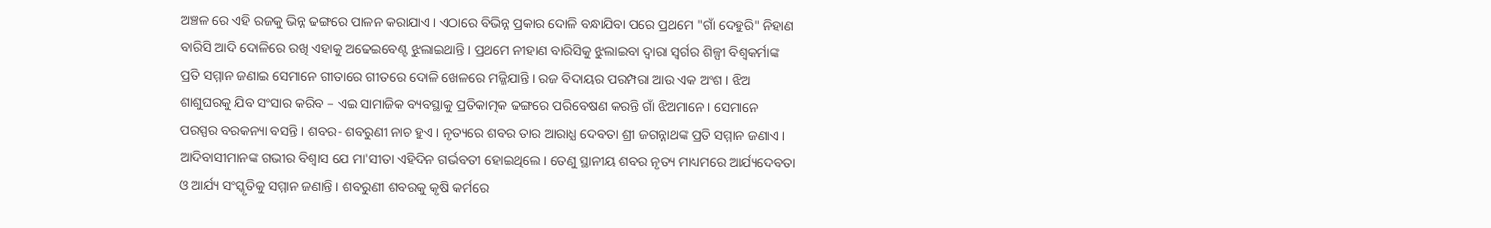ଅଞ୍ଚଳ ରେ ଏହି ରଜକୁ ଭିନ୍ନ ଢଙ୍ଗରେ ପାଳନ କରାଯାଏ। ଏଠାରେ ବିଭିନ୍ନ ପ୍ରକାର ଦୋଳି ବନ୍ଧାଯିବା ପରେ ପ୍ରଥମେ "ଗାଁ ଦେହୁରି" ନିହାଣ ବାରିସି ଆଦି ଦୋଳିରେ ରଖି ଏହାକୁ ଅଢେଇବେଣ୍ଟ ଝୁଲାଇଥାନ୍ତି । ପ୍ରଥମେ ନୀହାଣ ବାରିସିକୁ ଝୁଲାଇବା ଦ୍ଵାରା ସ୍ଵର୍ଗର ଶିଳ୍ପୀ ବିଶ୍ଵକର୍ମାଙ୍କ ପ୍ରତି ସମ୍ମାନ ଜଣାଇ ସେମାନେ ଗୀତାରେ ଗୀତରେ ଦୋଳି ଖେଳରେ ମଜ୍ଜିଯାନ୍ତି । ରଜ ବିଦାୟର ପରମ୍ପରା ଆଉ ଏକ ଅଂଶ । ଝିଅ ଶାଶୁଘରକୁ ଯିବ ସଂସାର କରିବ – ଏଇ ସାମାଜିକ ବ୍ୟବସ୍ଥାକୁ ପ୍ରତିକାତ୍ମକ ଢଙ୍ଗରେ ପରିବେଷଣ କରନ୍ତି ଗାଁ ଝିଅମାନେ। ସେମାନେ ପରସ୍ପର ବରକନ୍ୟା ବସନ୍ତି । ଶବର- ଶବରୁଣୀ ନାଚ ହୁଏ । ନୃତ୍ୟରେ ଶବର ତାର ଆରାଧ୍ଯ ଦେବତା ଶ୍ରୀ ଜଗନ୍ନାଥଙ୍କ ପ୍ରତି ସମ୍ମାନ ଜଣାଏ । ଆଦିବାସୀମାନଙ୍କ ଗଭୀର ବିଶ୍ଵାସ ଯେ ମା'ସୀତା ଏହିଦିନ ଗର୍ଭବତୀ ହୋଇଥିଲେ । ତେଣୁ ସ୍ଥାନୀୟ ଶବର ନୃତ୍ୟ ମାଧ୍ୟମରେ ଆର୍ଯ୍ୟଦେବତା ଓ ଆର୍ଯ୍ୟ ସଂସ୍କୃତିକୁ ସମ୍ମାନ ଜଣାନ୍ତି । ଶବରୁଣୀ ଶବରକୁ କୃଷି କର୍ମରେ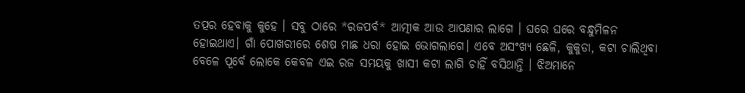ତତ୍ପର ହେବାକୁ କୁହେ । ସବୁ ଠାରେ *ରଜପର୍ବ* ଆତ୍ମୀକ ଆଉ ଆପଣାର ଲାଗେ । ଘରେ ଘରେ ବନ୍ଧୁମିଳନ ହୋଇଥାଏ। ଗାଁ ପୋଖରୀରେ ଶେଷ ମାଛ ଧରା ହୋଇ ଭୋଗଲାଗେ। ଏବେ ଅସଂଖ୍ୟ ଛେଳି, କୁକୁଡା, କଟା ଚାଲିଥିବା ବେଳେ ପୂର୍ବେ ଲୋକେ କେବଳ ଏଇ ରଜ ସମୟକୁ ଖାସୀ କଟା ଲାଗି ଚାହିଁ ବସିଥାନ୍ତି । ଝିଅମାନେ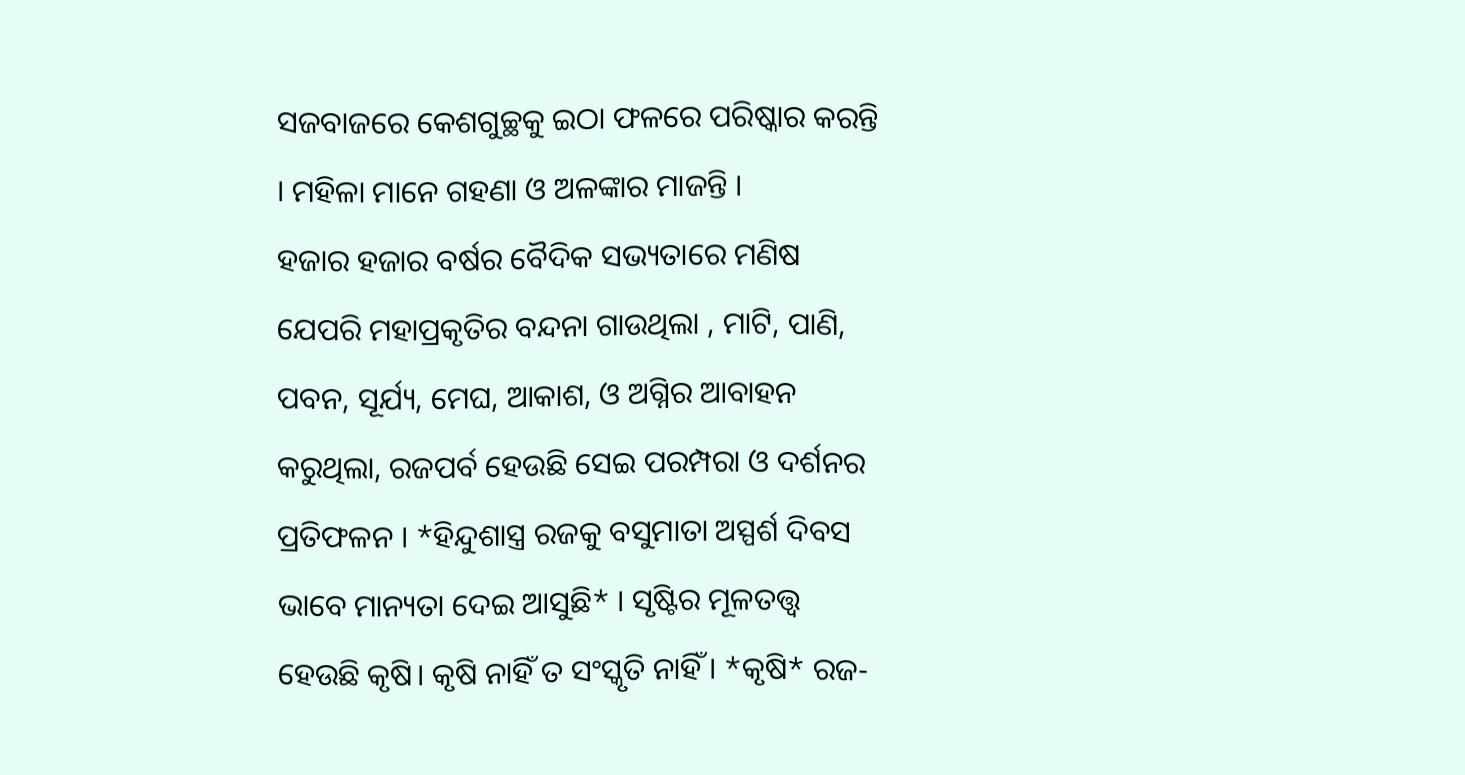ସଜବାଜରେ କେଶଗୁଚ୍ଛକୁ ଇଠା ଫଳରେ ପରିଷ୍କାର କରନ୍ତି । ମହିଳା ମାନେ ଗହଣା ଓ ଅଳଙ୍କାର ମାଜନ୍ତି ।
ହଜାର ହଜାର ବର୍ଷର ବୈଦିକ ସଭ୍ୟତାରେ ମଣିଷ ଯେପରି ମହାପ୍ରକୃତିର ବନ୍ଦନା ଗାଉଥିଲା , ମାଟି, ପାଣି, ପବନ, ସୂର୍ଯ୍ୟ, ମେଘ, ଆକାଶ, ଓ ଅଗ୍ନିର ଆବାହନ କରୁଥିଲା, ରଜପର୍ବ ହେଉଛି ସେଇ ପରମ୍ପରା ଓ ଦର୍ଶନର ପ୍ରତିଫଳନ । *ହିନ୍ଦୁଶାସ୍ତ୍ର ରଜକୁ ବସୁମାତା ଅସ୍ପର୍ଶ ଦିବସ ଭାବେ ମାନ୍ୟତା ଦେଇ ଆସୁଛି* । ସୃଷ୍ଟିର ମୂଳତତ୍ତ୍ଵ ହେଉଛି କୃଷି। କୃଷି ନାହିଁ ତ ସଂସ୍କୃତି ନାହିଁ । *କୃଷି* ରଜ-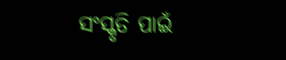ସଂସ୍କୃତି ପାଇଁ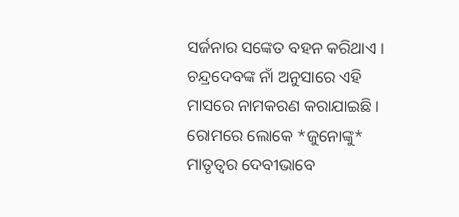ସର୍ଜନାର ସଙ୍କେତ ବହନ କରିଥାଏ । ଚନ୍ଦ୍ରଦେବଙ୍କ ନାଁ ଅନୁସାରେ ଏହି ମାସରେ ନାମକରଣ କରାଯାଇଛି । ରୋମରେ ଲୋକେ *ଜୁନୋଙ୍କୁ* ମାତୃତ୍ଵର ଦେବୀଭାବେ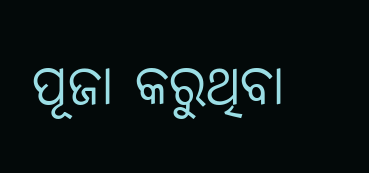ପୂଜା କରୁଥିବା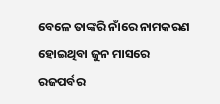ବେଳେ ତାଙ୍କରି ନାଁରେ ନାମକରଣ ହୋଇଥିବା ଜୁନ ମାସରେ ରଜପର୍ବର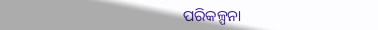ପରିକଳ୍ପନା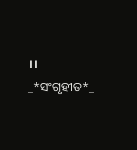।।
_*ସଂଗୃହୀତ*_